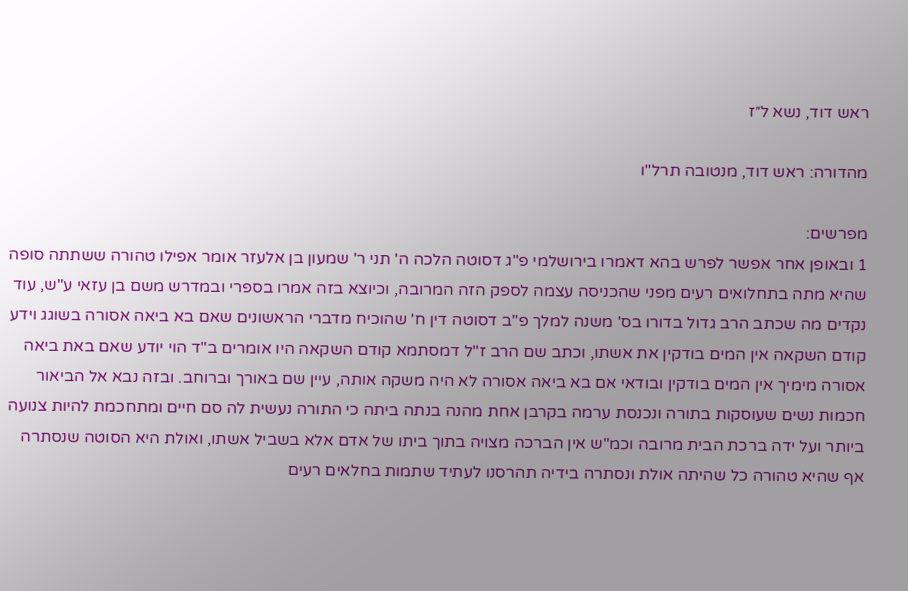ראש דוד, נשא ל״ז

מהדורה: ראש דוד, מנטובה תרל"ו

מפרשים:
1 ובאופן אחר אפשר לפרש בהא דאמרו בירושלמי פ"ג דסוטה הלכה ה' תני ר' שמעון בן אלעזר אומר אפילו טהורה ששתתה סופה שהיא מתה בתחלואים רעים מפני שהכניסה עצמה לספק הזה המרובה, וכיוצא בזה אמרו בספרי ובמדרש משם בן עזאי ע"ש, עוד נקדים מה שכתב הרב גדול בדורו בס' משנה למלך פ"ב דסוטה דין ח' שהוכיח מדברי הראשונים שאם בא ביאה אסורה בשוגג וידע קודם השקאה אין המים בודקין את אשתו, וכתב שם הרב ז"ל דמסתמא קודם השקאה היו אומרים ב"ד הוי יודע שאם באת ביאה אסורה מימיך אין המים בודקין ובודאי אם בא ביאה אסורה לא היה משקה אותה, עיין שם באורך וברוחב. ובזה נבא אל הביאור חכמות נשים שעוסקות בתורה ונכנסת ערמה בקרבן אחת מהנה בנתה ביתה כי התורה נעשית לה סם חיים ומתחכמת להיות צנועה ביותר ועל ידה ברכת הבית מרובה וכמ"ש אין הברכה מצויה בתוך ביתו של אדם אלא בשביל אשתו, ואולת היא הסוטה שנסתרה אף שהיא טהורה כל שהיתה אולת ונסתרה בידיה תהרסנו לעתיד שתמות בחלאים רעים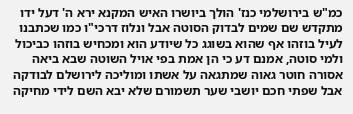כמ"ש בירושלמי כנז' הולך ביושרו האיש המקנא ירא ה' דעל ידו מתקדש שם שמים לבדוק הסוטה אבל ונלוז דרכי"ו כמו שכתבנו לעיל בוזהו אף שהוא בשוגג כל שיודע הוא ומכחיש בוזהו כביכול ולמי סוטה, אמנם דע כי הן אמת בפי אויל השוטה שבא ביאה אסורה חוטר גאוה שמתגאה על אשתו ומוליכה לירושלם לבודקה אבל שפתי חכם יושבי שער תשמורם שלא יבא השם לידי מחיקה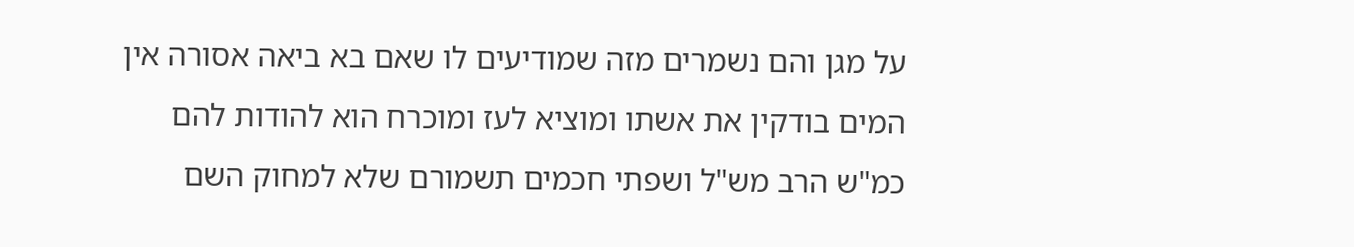על מגן והם נשמרים מזה שמודיעים לו שאם בא ביאה אסורה אין המים בודקין את אשתו ומוציא לעז ומוכרח הוא להודות להם כמ"ש הרב מש"ל ושפתי חכמים תשמורם שלא למחוק השם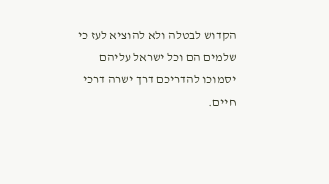הקדוש לבטלה ולא להוציא לעז כי שלמים הם וכל ישראל עליהם יסמוכו להדריכם דרך ישרה דרכי חיים.